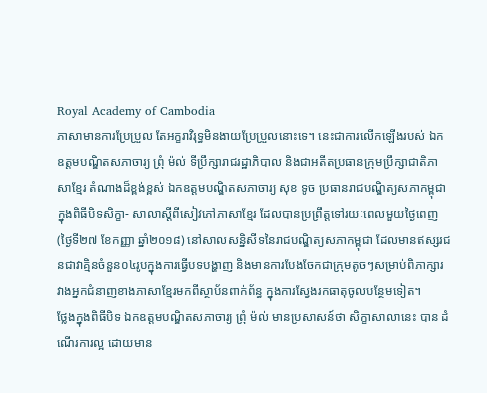Royal Academy of Cambodia
ភាសាមានការប្រែប្រួល តែអក្ខរាវិរុទ្ធមិនងាយប្រែប្រួលនោះទេ។ នេះជាការលើកឡើងរបស់ ឯកឧត្តមបណ្ឌិតសភាចារ្យ ព្រុំ ម៉ល់ ទីប្រឹក្សារាជរដ្ឋាភិបាល និងជាអតីតប្រធានក្រុមប្រឹក្សាជាតិភាសាខ្មែរ តំណាងដ៏ខ្ពង់ខ្ពស់ ឯកឧត្តមបណ្ឌិតសភាចារ្យ សុខ ទូច ប្រធានរាជបណ្ឌិត្យសភាកម្ពុជា ក្នុងពិធីបិទសិក្ខា- សាលាស្តីពីសៀវភៅភាសាខ្មែរ ដែលបានប្រព្រឹត្តទៅរយៈពេលមួយថ្ងៃពេញ (ថ្ងៃទី២៧ ខែកញ្ញា ឆ្នាំ២០១៨) នៅសាលសន្និសីទនៃរាជបណ្ឌិត្យសភាកម្ពុជា ដែលមានឥស្សរជនជាវាគ្មិនចំនួន០៤រូបក្នុងការធ្វើបទបង្ហាញ និងមានការបែងចែកជាក្រុមតូចៗសម្រាប់ពិភាក្សារវាងអ្នកជំនាញខាងភាសាខ្មែរមកពីស្ថាប័នពាក់ព័ន្ធ ក្នុងការស្វែងរកធាតុចូលបន្ថែមទៀត។
ថ្លែងក្នុងពិធីបិទ ឯកឧត្តមបណ្ឌិតសភាចារ្យ ព្រុំ ម៉ល់ មានប្រសាសន៍ថា សិក្ខាសាលានេះ បាន ដំណើរការល្អ ដោយមាន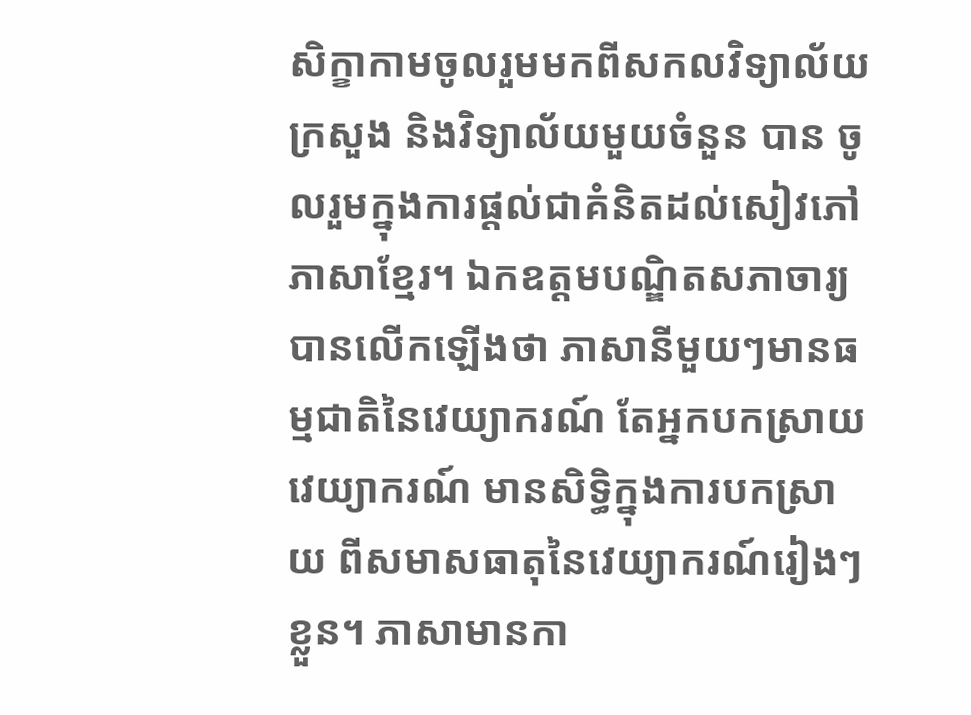សិក្ខាកាមចូលរួមមកពីសកលវិទ្យាល័យ ក្រសួង និងវិទ្យាល័យមួយចំនួន បាន ចូលរួមក្នុងការផ្ដល់ជាគំនិតដល់សៀវភៅភាសាខ្មែរ។ ឯកឧត្តមបណ្ឌិតសភាចារ្យបានលើកឡើងថា ភាសានីមួយៗមានធម្មជាតិនៃវេយ្យាករណ៍ តែអ្នកបកស្រាយវេយ្យាករណ៍ មានសិទ្ធិក្នុងការបកស្រាយ ពីសមាសធាតុនៃវេយ្យាករណ៍រៀងៗខ្លួន។ ភាសាមានកា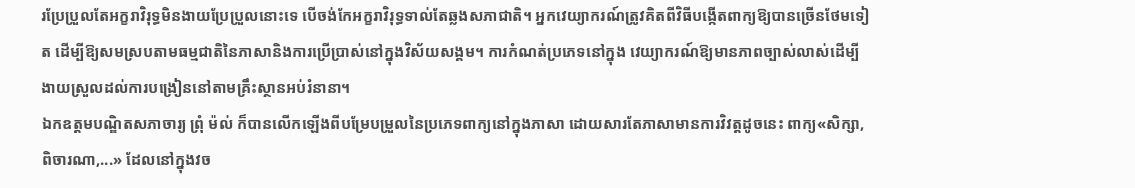រប្រែប្រួលតែអក្ខរាវិរុទ្ធមិនងាយប្រែប្រួលនោះទេ បើចង់កែអក្ខរាវិរុទ្ធទាល់តែឆ្លងសភាជាតិ។ អ្នកវេយ្យាករណ៍ត្រូវគិតពីវិធីបង្កើតពាក្យឱ្យបានច្រើនថែមទៀត ដើម្បីឱ្យសមស្របតាមធម្មជាតិនៃភាសានិងការប្រើប្រាស់នៅក្នុងវិស័យសង្គម។ ការកំណត់ប្រភេទនៅក្នុង វេយ្យាករណ៍ឱ្យមានភាពច្បាស់លាស់ដើម្បីងាយស្រួលដល់ការបង្រៀននៅតាមគ្រឹះស្ថានអប់រំនានា។
ឯកឧត្តមបណ្ឌិតសភាចារ្យ ព្រុំ ម៉ល់ ក៏បានលើកឡើងពីបម្រែបម្រួលនៃប្រភេទពាក្យនៅក្នុងភាសា ដោយសារតែភាសាមានការវិវត្តដូចនេះ ពាក្យ«សិក្សា, ពិចារណា,...» ដែលនៅក្នុងវច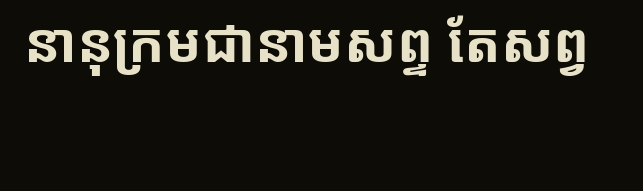នានុក្រមជានាមសព្ទ តែសព្វ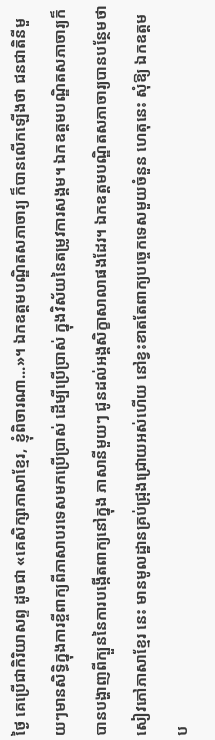ថ្ងៃ គេប្រើជាកិរិយាសព្ទ ដូចជា «គេសិក្សាភាសាខ្មែរ, ខ្ញុំពិចារណា...»។ ឯកឧត្តមបណ្ឌិតសភាចារ្យ ក៏បានលើកឡើងថា ជនជាតិនីមួយៗមានសិទ្ធិក្នុងការខ្ចីពាក្យពីភាសាបរទេសមកប្រើប្រាស់ ដើម្បីប្រើប្រាស់ ក្នុងវិស័យនៃតម្រូវការសង្គម។ ឯកឧត្តមបណ្ឌិតសភាចារ្យក៏បានបង្ហាញពីក្បួននៃការបង្កើតពាក្យនៅក្នុង ភាសានីមួយៗ ជូនដល់អង្គសិក្ខាសាលាផងដែរ។ ឯកឧត្តមបណ្ឌិតសភាចារ្យបានបន្ថែមថា សៀវភៅភាសាខ្មែរ នេះ មានមូលដ្ឋានគ្រប់ជ្រុងជ្រោយអស់ហើយ នៅខ្វះខាតតែពាក្យបច្ចេកទេសមួយចំនួន ហេតុនេះ សុំឱ្យ ឯកឧត្តមប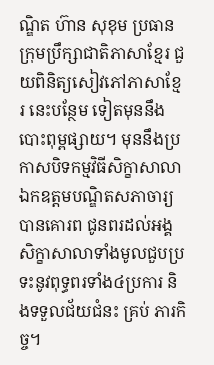ណ្ឌិត ហ៊ាន សុខុម ប្រធានក្រុមប្រឹក្សាជាតិភាសាខ្មែរ ជួយពិនិត្យសៀវភៅភាសាខ្មែរ នេះបន្ថែម ទៀតមុននឹងបោះពុម្ពផ្សាយ។ មុននឹងប្រកាសបិទកម្មវិធីសិក្ខាសាលាឯកឧត្តមបណ្ឌិតសភាចារ្យ បានគោរព ជូនពរដល់អង្គសិក្ខាសាលាទាំងមូលជួបប្រទះនូវពុទ្ធពរទាំង៤ប្រការ និងទទួលជ័យជំនះ គ្រប់ ភារកិច្ច។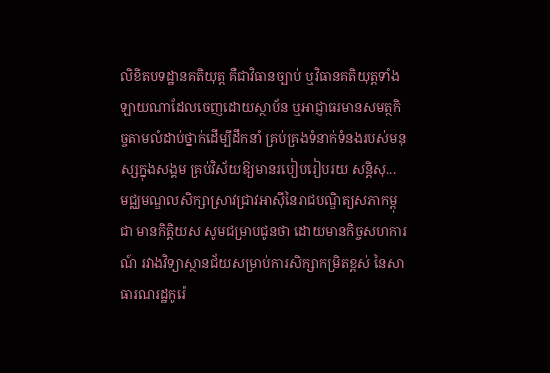លិខិតបទដ្ឋានគតិយុត្ត គឺជាវិធានច្បាប់ ឬវិធានគតិយុត្តទាំងឡាយណាដែលចេញដោយស្ថាប័ន ឬអាជ្ញាធរមានសមត្ថកិច្ចតាមលំដាប់ថ្នាក់ដើម្បីដឹកនាំ គ្រប់គ្រងទំនាក់ទំនងរបស់មនុស្សក្នុងសង្គម គ្រប់វិស័យឱ្យមានរបៀបរៀបរយ សន្តិសុ...
មជ្ឈមណ្ឌលសិក្សាស្រាវជ្រាវអាស៊ីនៃរាជបណ្ឌិត្យសភាកម្ពុជា មានកិត្តិយស សូមជម្រាបជូនថា ដោយមានកិច្ចសហការណ៍ រវាងវិទ្យាស្ថានជ័យសម្រាប់ការសិក្សាកម្រិតខ្ពស់ នៃសាធារណរដ្ឋកូរ៉េ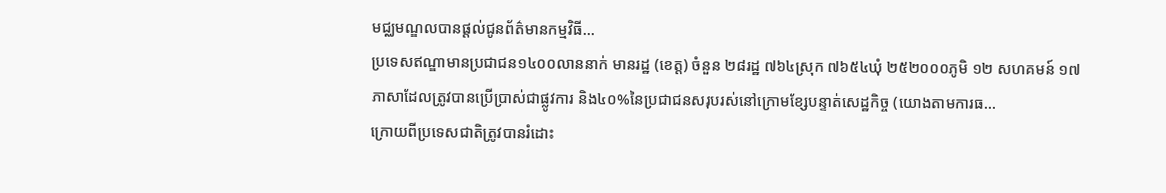មជ្ឈមណ្ឌលបានផ្តល់ជូនព័ត៌មានកម្មវិធី...
ប្រទេសឥណ្ឌាមានប្រជាជន១៤០០លាននាក់ មានរដ្ឋ (ខេត្ត) ចំនួន ២៨រដ្ឋ ៧៦៤ស្រុក ៧៦៥៤ឃុំ ២៥២០០០ភូមិ ១២ សហគមន៍ ១៧ភាសាដែលត្រូវបានប្រើប្រាស់ជាផ្លូវការ និង៤០%នៃប្រជាជនសរុបរស់នៅក្រោមខ្សែបន្ទាត់សេដ្ឋកិច្ច (យោងតាមការធ...
ក្រោយពីប្រទេសជាតិត្រូវបានរំដោះ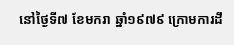នៅថ្ងៃទី៧ ខែមករា ឆ្នាំ១៩៧៩ ក្រោមការដឹ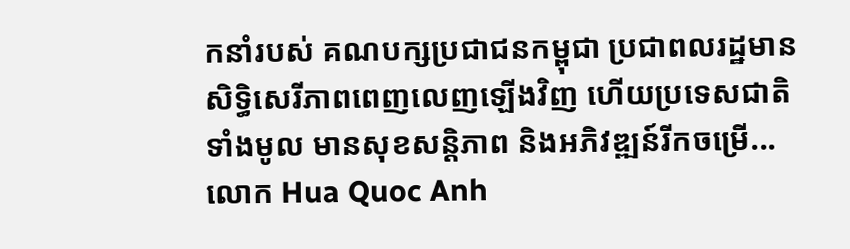កនាំរបស់ គណបក្សប្រជាជនកម្ពុជា ប្រជាពលរដ្ឋមានសិទ្ធិសេរីភាពពេញលេញឡើងវិញ ហើយប្រទេសជាតិទាំងមូល មានសុខសន្តិភាព និងអភិវឌ្ឍន៍រីកចម្រើ...
លោក Hua Quoc Anh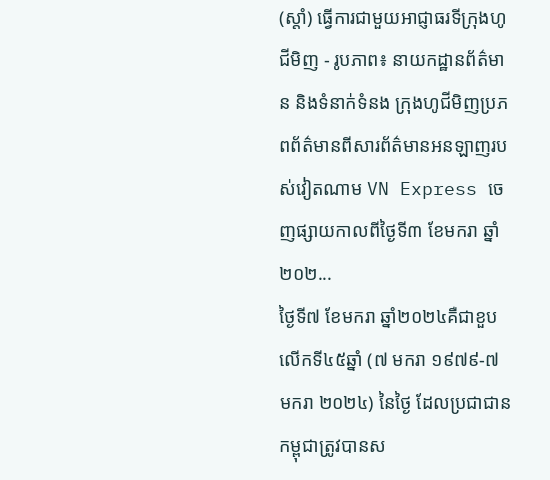(ស្តាំ) ធ្វើការជាមួយអាជ្ញាធរទីក្រុងហូជីមិញ - រូបភាព៖ នាយកដ្ឋានព័ត៌មាន និងទំនាក់ទំនង ក្រុងហូជីមិញប្រភពព័ត៌មានពីសារព័ត៌មានអនឡាញរបស់វៀតណាម VN Express ចេញផ្សាយកាលពីថ្ងៃទី៣ ខែមករា ឆ្នាំ២០២...
ថ្ងៃទី៧ ខែមករា ឆ្នាំ២០២៤គឺជាខួបលើកទី៤៥ឆ្នាំ (៧ មករា ១៩៧៩-៧ មករា ២០២៤) នៃថ្ងៃ ដែលប្រជាជានកម្ពុជាត្រូវបានស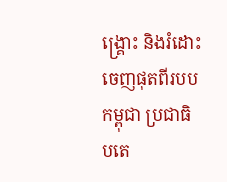ង្គ្រោះ និងរំដោះចេញផុតពីរបបកម្ពុជា ប្រជាធិបតេ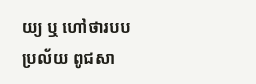យ្យ ឬ ហៅថារបប ប្រល័យ ពូជសា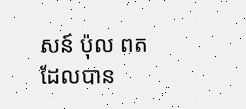សន៍ ប៉ុល ពត ដែលបាន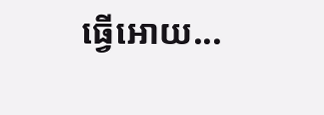ធ្វើអោយ...